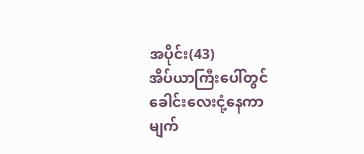အပိုင်း(43)
အိပ်ယာကြီးပေါ်တွင် ခေါင်းလေးငုံ့နေကာ
မျက်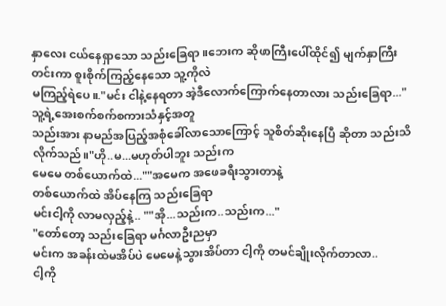နှာလေး ငယ်နေရှာသော သည်းခြေရာ။ဘေးက ဆိုဖာကြီးပေါ်ထိုင်၍ မျက်နှာကြီး
တင်းကာ စူးစိုက်ကြည့်နေသော သူ့ကိုလဲ
မကြည့်ရဲပေ။."မင်း ငါနဲ့နေရတာ အဲ့ဒီလောက်ကြောက်နေတာလား သည်းခြေရာ..."
သူ့ရဲ့အေးစက်စက်စကားသံနှင့်အတူ
သည်းအား နာမည်အပြည့်အစုံခေါ်လာသောကြောင့် သူစိတ်ဆိုးနေပြီ ဆိုတာ သည်းသိလိုက်သည်။"ဟို..မ...မဟုတ်ပါဘူး သည်းက
မေမေ တစ်ယောက်ထဲ...""အမေက အဖေခရီးသွားတာနဲ့
တစ်ယောက်ထဲ အိပ်နေကြ သည်းခြေရာ
မင်းငါ့ကို လာမလှည့်နဲ့.. ""အို...သည်းက..သည်းက..."
"တော်တော့ သည်းခြေရာ မင်္ဂလာဦးညမှာ
မင်းက အခန်းထဲမအိပ်ပဲ မေမေနဲ့သွားအိပ်တာ ငါ့ကို တမင်ချိုးလိုက်တာလာ..
ငါ့ကို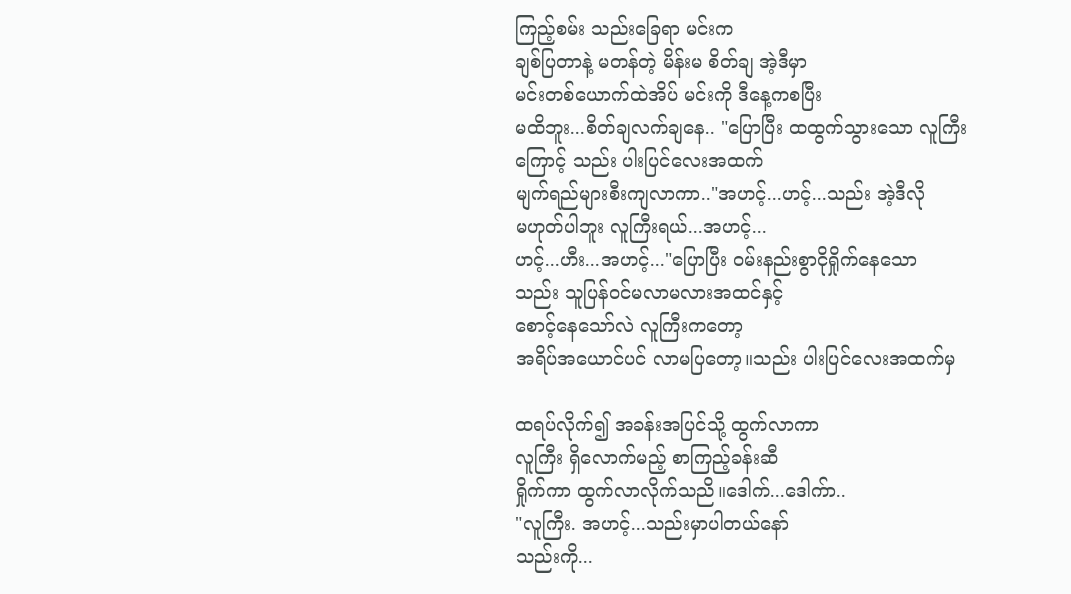ကြည့်စမ်း သည်းခြေရာ မင်းက
ချစ်ပြတာနဲ့ မတန်တဲ့ မိန်းမ စိတ်ချ အဲ့ဒီမှာ
မင်းတစ်ယောက်ထဲအိပ် မင်းကို ဒီနေ့ကစပြီး
မထိဘူး...စိတ်ချလက်ချနေ.. "ပြောပြီး ထထွက်သွားသော လူကြီး
ကြောင့် သည်း ပါးပြင်လေးအထက်
မျက်ရည်များစီးကျလာကာ.."အဟင့်...ဟင့်...သည်း အဲ့ဒီလို
မဟုတ်ပါဘူး လူကြီးရယ်...အဟင့်...
ဟင့်...ဟီး...အဟင့်..."ပြောပြီး ဝမ်းနည်းစွာငိုရှိုက်နေသော
သည်း သူပြန်ဝင်မလာမလားအထင်နှင့်
စောင့်နေသော်လဲ လူကြီးကတော့
အရိပ်အယောင်ပင် လာမပြတော့။သည်း ပါးပြင်လေးအထက်မှ

ထရပ်လိုက်၍ အခန်းအပြင်သို့ ထွက်လာကာ
လူကြီး ရှိလောက်မည့် စာကြည့်ခန်းဆီ
ရှိုက်ကာ ထွက်လာလိုက်သညိ။ဒေါက်...ဒေါက်ာ..
"လူကြီး. အဟင့်...သည်းမှာပါတယ်နော်
သည်းကို...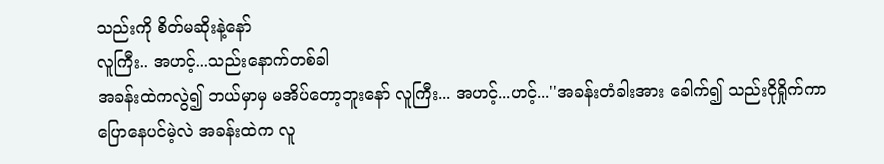သည်းကို စိတ်မဆိုးနဲ့နော်
လူကြီး.. အဟင့်...သည်းနောက်တစ်ခါ
အခန်းထဲကလွဲ၍ ဘယ်မှာမှ မအိပ်တော့ဘူးနော် လူကြီး... အဟင့်...ဟင့်...''အခန်းတံခါးအား ခေါက်၍ သည်းငိုရှိုက်ကာ
ပြောနေပင်မဲ့လဲ အခန်းထဲက လူ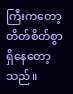ကြီးကတော့
တိတ်စိတ်စွာ ရှိနေတော့သည်။